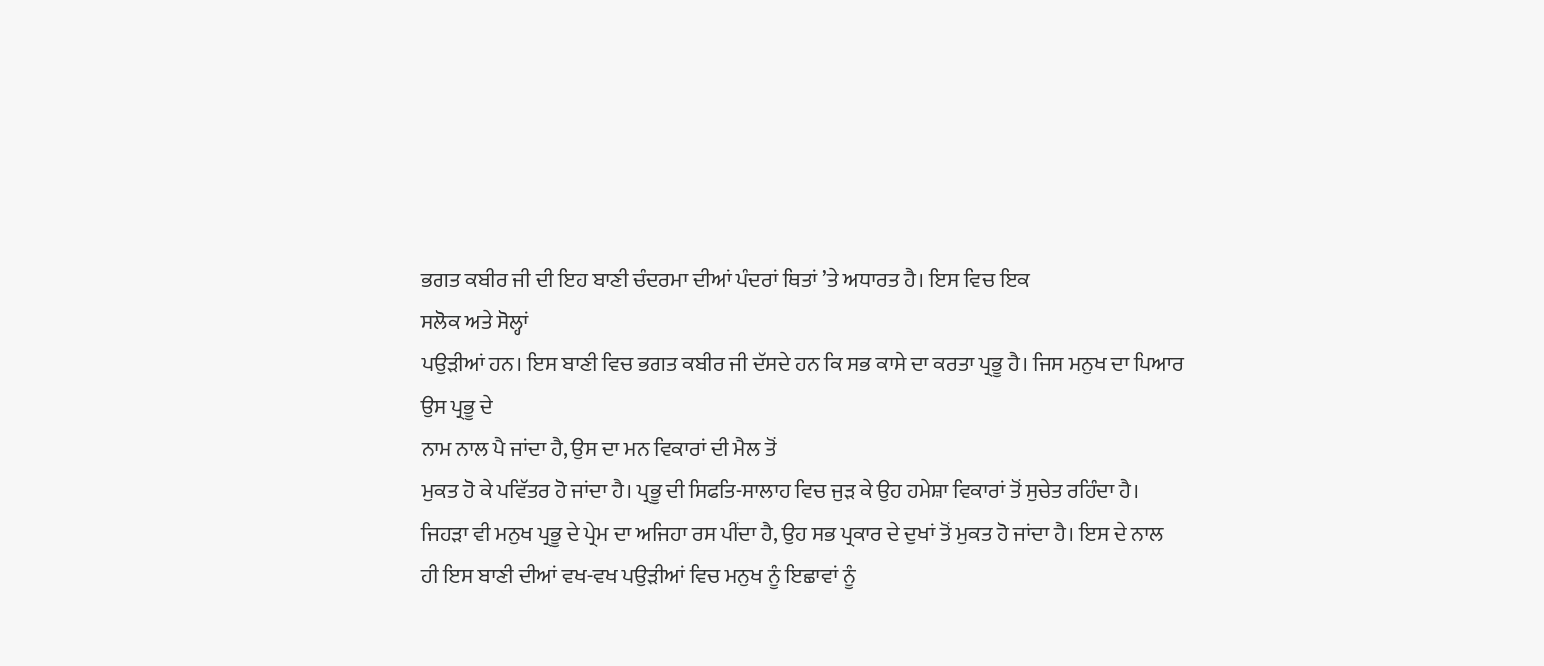ਭਗਤ ਕਬੀਰ ਜੀ ਦੀ ਇਹ ਬਾਣੀ ਚੰਦਰਮਾ ਦੀਆਂ ਪੰਦਰਾਂ ਥਿਤਾਂ ’ਤੇ ਅਧਾਰਤ ਹੈ। ਇਸ ਵਿਚ ਇਕ
ਸਲੋਕ ਅਤੇ ਸੋਲ੍ਹਾਂ
ਪਉੜੀਆਂ ਹਨ। ਇਸ ਬਾਣੀ ਵਿਚ ਭਗਤ ਕਬੀਰ ਜੀ ਦੱਸਦੇ ਹਨ ਕਿ ਸਭ ਕਾਸੇ ਦਾ ਕਰਤਾ ਪ੍ਰਭੂ ਹੈ। ਜਿਸ ਮਨੁਖ ਦਾ ਪਿਆਰ ਉਸ ਪ੍ਰਭੂ ਦੇ
ਨਾਮ ਨਾਲ ਪੈ ਜਾਂਦਾ ਹੈ, ਉਸ ਦਾ ਮਨ ਵਿਕਾਰਾਂ ਦੀ ਮੈਲ ਤੋਂ
ਮੁਕਤ ਹੋ ਕੇ ਪਵਿੱਤਰ ਹੋ ਜਾਂਦਾ ਹੈ। ਪ੍ਰਭੂ ਦੀ ਸਿਫਤਿ-ਸਾਲਾਹ ਵਿਚ ਜੁੜ ਕੇ ਉਹ ਹਮੇਸ਼ਾ ਵਿਕਾਰਾਂ ਤੋਂ ਸੁਚੇਤ ਰਹਿੰਦਾ ਹੈ। ਜਿਹੜਾ ਵੀ ਮਨੁਖ ਪ੍ਰਭੂ ਦੇ ਪ੍ਰੇਮ ਦਾ ਅਜਿਹਾ ਰਸ ਪੀਂਦਾ ਹੈ, ਉਹ ਸਭ ਪ੍ਰਕਾਰ ਦੇ ਦੁਖਾਂ ਤੋਂ ਮੁਕਤ ਹੋ ਜਾਂਦਾ ਹੈ। ਇਸ ਦੇ ਨਾਲ ਹੀ ਇਸ ਬਾਣੀ ਦੀਆਂ ਵਖ-ਵਖ ਪਉੜੀਆਂ ਵਿਚ ਮਨੁਖ ਨੂੰ ਇਛਾਵਾਂ ਨੂੰ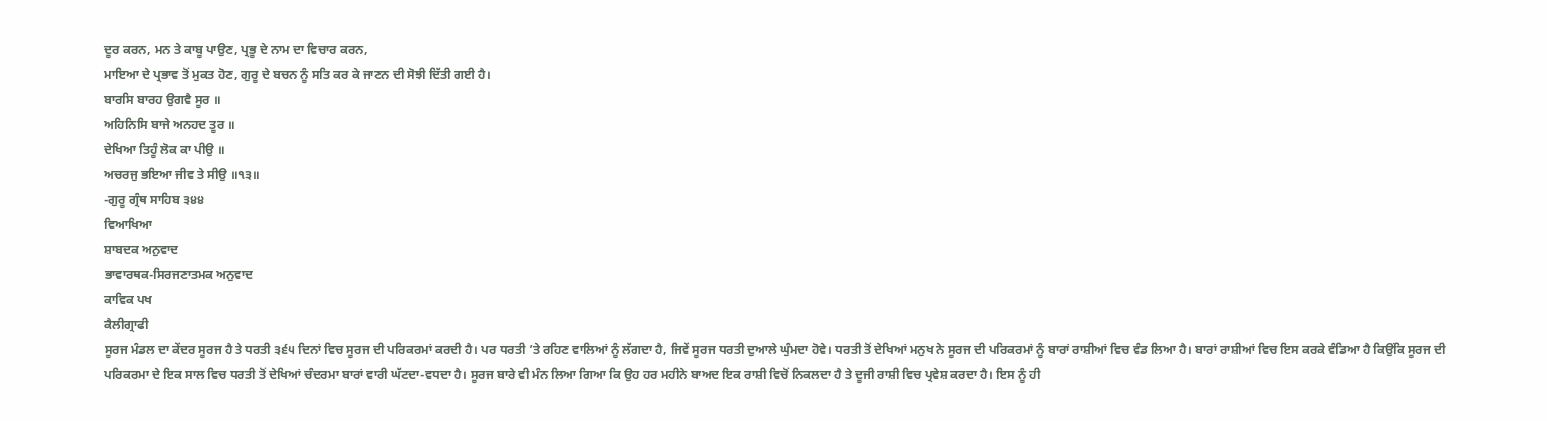ਦੂਰ ਕਰਨ, ਮਨ ਤੇ ਕਾਬੂ ਪਾਉਣ, ਪ੍ਰਭੂ ਦੇ ਨਾਮ ਦਾ ਵਿਚਾਰ ਕਰਨ,
ਮਾਇਆ ਦੇ ਪ੍ਰਭਾਵ ਤੋਂ ਮੁਕਤ ਹੋਣ, ਗੁਰੂ ਦੇ ਬਚਨ ਨੂੰ ਸਤਿ ਕਰ ਕੇ ਜਾਣਨ ਦੀ ਸੋਝੀ ਦਿੱਤੀ ਗਈ ਹੈ।
ਬਾਰਸਿ ਬਾਰਹ ਉਗਵੈ ਸੂਰ ॥
ਅਹਿਨਿਸਿ ਬਾਜੇ ਅਨਹਦ ਤੂਰ ॥
ਦੇਖਿਆ ਤਿਹੂੰ ਲੋਕ ਕਾ ਪੀਉ ॥
ਅਚਰਜੁ ਭਇਆ ਜੀਵ ਤੇ ਸੀਉ ॥੧੩॥
-ਗੁਰੂ ਗ੍ਰੰਥ ਸਾਹਿਬ ੩੪੪
ਵਿਆਖਿਆ
ਸ਼ਾਬਦਕ ਅਨੁਵਾਦ
ਭਾਵਾਰਥਕ-ਸਿਰਜਣਾਤਮਕ ਅਨੁਵਾਦ
ਕਾਵਿਕ ਪਖ
ਕੈਲੀਗ੍ਰਾਫੀ
ਸੂਰਜ ਮੰਡਲ ਦਾ ਕੇਂਦਰ ਸੂਰਜ ਹੈ ਤੇ ਧਰਤੀ ੩੬੫ ਦਿਨਾਂ ਵਿਚ ਸੂਰਜ ਦੀ ਪਰਿਕਰਮਾਂ ਕਰਦੀ ਹੈ। ਪਰ ਧਰਤੀ ’ਤੇ ਰਹਿਣ ਵਾਲਿਆਂ ਨੂੰ ਲੱਗਦਾ ਹੈ, ਜਿਵੇਂ ਸੂਰਜ ਧਰਤੀ ਦੁਆਲੇ ਘੁੰਮਦਾ ਹੋਵੇ। ਧਰਤੀ ਤੋਂ ਦੇਖਿਆਂ ਮਨੁਖ ਨੇ ਸੂਰਜ ਦੀ ਪਰਿਕਰਮਾਂ ਨੂੰ ਬਾਰਾਂ ਰਾਸ਼ੀਆਂ ਵਿਚ ਵੰਡ ਲਿਆ ਹੈ। ਬਾਰਾਂ ਰਾਸ਼ੀਆਂ ਵਿਚ ਇਸ ਕਰਕੇ ਵੰਡਿਆ ਹੈ ਕਿਉਂਕਿ ਸੂਰਜ ਦੀ ਪਰਿਕਰਮਾ ਦੇ ਇਕ ਸਾਲ ਵਿਚ ਧਰਤੀ ਤੋਂ ਦੇਖਿਆਂ ਚੰਦਰਮਾ ਬਾਰਾਂ ਵਾਰੀ ਘੱਟਦਾ-ਵਧਦਾ ਹੈ। ਸੂਰਜ ਬਾਰੇ ਵੀ ਮੰਨ ਲਿਆ ਗਿਆ ਕਿ ਉਹ ਹਰ ਮਹੀਨੇ ਬਾਅਦ ਇਕ ਰਾਸ਼ੀ ਵਿਚੋਂ ਨਿਕਲਦਾ ਹੈ ਤੇ ਦੂਜੀ ਰਾਸ਼ੀ ਵਿਚ ਪ੍ਰਵੇਸ਼ ਕਰਦਾ ਹੈ। ਇਸ ਨੂੰ ਹੀ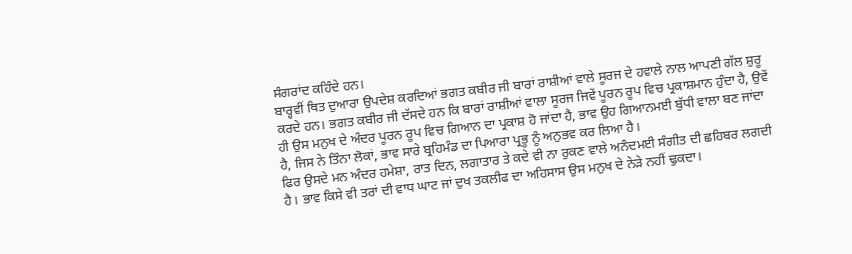ਸੰਗਰਾਂਦ ਕਹਿੰਦੇ ਹਨ।
ਬਾਰ੍ਹਵੀਂ ਥਿਤ ਦੁਆਰਾ ਉਪਦੇਸ਼ ਕਰਦਿਆਂ ਭਗਤ ਕਬੀਰ ਜੀ ਬਾਰਾਂ ਰਾਸ਼ੀਆਂ ਵਾਲੇ ਸੂਰਜ ਦੇ ਹਵਾਲੇ ਨਾਲ ਆਪਣੀ ਗੱਲ ਸ਼ੁਰੂ ਕਰਦੇ ਹਨ। ਭਗਤ ਕਬੀਰ ਜੀ ਦੱਸਦੇ ਹਨ ਕਿ ਬਾਰਾਂ ਰਾਸ਼ੀਆਂ ਵਾਲਾ ਸੂਰਜ ਜਿਵੇਂ ਪੂਰਨ ਰੂਪ ਵਿਚ ਪ੍ਰਕਾਸ਼ਮਾਨ ਹੁੰਦਾ ਹੈ, ਉਵੇਂ ਹੀ ਉਸ ਮਨੁਖ ਦੇ ਅੰਦਰ ਪੂਰਨ ਰੂਪ ਵਿਚ ਗਿਆਨ ਦਾ ਪ੍ਰਕਾਸ਼ ਹੋ ਜਾਂਦਾ ਹੈ, ਭਾਵ ਉਹ ਗਿਆਨਮਈ ਬੁੱਧੀ ਵਾਲਾ ਬਣ ਜਾਂਦਾ ਹੈ, ਜਿਸ ਨੇ ਤਿੰਨਾ ਲੋਕਾਂ, ਭਾਵ ਸਾਰੇ ਬ੍ਰਹਿਮੰਡ ਦਾ ਪਿਆਰਾ ਪ੍ਰਭੂ ਨੂੰ ਅਨੁਭਵ ਕਰ ਲਿਆ ਹੈ।
ਫਿਰ ਉਸਦੇ ਮਨ ਅੰਦਰ ਹਮੇਸ਼ਾ, ਰਾਤ ਦਿਨ, ਲਗਾਤਾਰ ਤੇ ਕਦੇ ਵੀ ਨਾ ਰੁਕਣ ਵਾਲੇ ਅਨੰਦਮਈ ਸੰਗੀਤ ਦੀ ਛਹਿਬਰ ਲਗਦੀ ਹੈ। ਭਾਵ ਕਿਸੇ ਵੀ ਤਰਾਂ ਦੀ ਵਾਧ ਘਾਟ ਜਾਂ ਦੁਖ ਤਕਲੀਫ ਦਾ ਅਹਿਸਾਸ ਉਸ ਮਨੁਖ ਦੇ ਨੇੜੇ ਨਹੀਂ ਢੁਕਦਾ।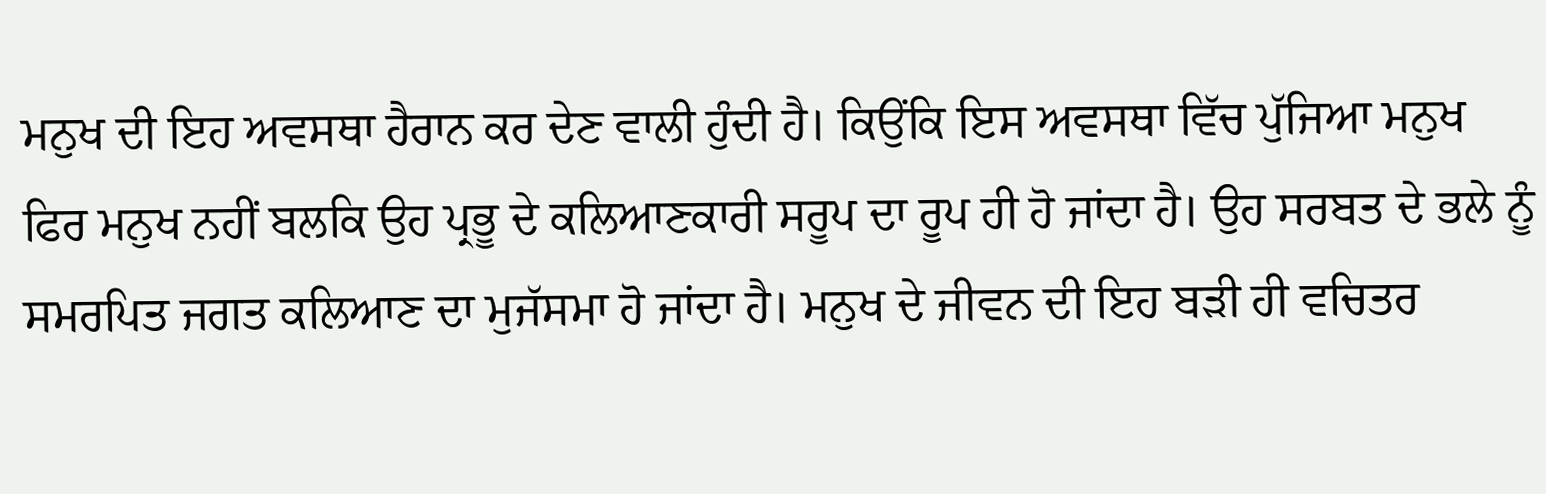ਮਨੁਖ ਦੀ ਇਹ ਅਵਸਥਾ ਹੈਰਾਨ ਕਰ ਦੇਣ ਵਾਲੀ ਹੁੰਦੀ ਹੈ। ਕਿਉਂਕਿ ਇਸ ਅਵਸਥਾ ਵਿੱਚ ਪੁੱਜਿਆ ਮਨੁਖ ਫਿਰ ਮਨੁਖ ਨਹੀਂ ਬਲਕਿ ਉਹ ਪ੍ਰਭੂ ਦੇ ਕਲਿਆਣਕਾਰੀ ਸਰੂਪ ਦਾ ਰੂਪ ਹੀ ਹੋ ਜਾਂਦਾ ਹੈ। ਉਹ ਸਰਬਤ ਦੇ ਭਲੇ ਨੂੰ ਸਮਰਪਿਤ ਜਗਤ ਕਲਿਆਣ ਦਾ ਮੁਜੱਸਮਾ ਹੋ ਜਾਂਦਾ ਹੈ। ਮਨੁਖ ਦੇ ਜੀਵਨ ਦੀ ਇਹ ਬੜੀ ਹੀ ਵਚਿਤਰ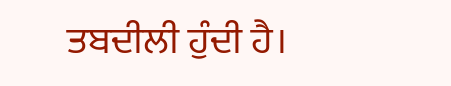ਤਬਦੀਲੀ ਹੁੰਦੀ ਹੈ।